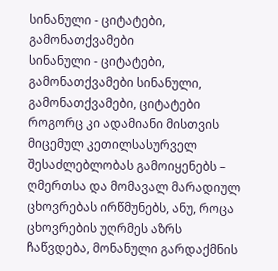სინანული - ციტატები, გამონათქვამები
სინანული - ციტატები, გამონათქვამები სინანული, გამონათქვამები, ციტატები
როგორც კი ადამიანი მისთვის მიცემულ კეთილსასურველ შესაძლებლობას გამოიყენებს – ღმერთსა და მომავალ მარადიულ ცხოვრებას ირწმუნებს, ანუ, როცა ცხოვრების უღრმეს აზრს ჩაწვდება, მონანული გარდაქმნის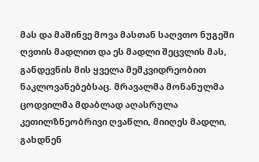მას და მაშინვე მოვა მასთან საღვთო ნუგეში ღვთის მადლით და ეს მადლი შეცვლის მას, განდევნის მის ყველა მემკვიდრეობით ნაკლოვანებებსაც. მრავალმა მონანულმა ცოდვილმა მდაბლად აღასრულა კეთილზნეობრივი ღვაწლი, მიიღეს მადლი, გახდნენ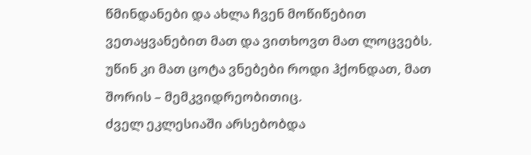წმინდანები და ახლა ჩვენ მოწიწებით ვეთაყვანებით მათ და ვითხოვთ მათ ლოცვებს. უწინ კი მათ ცოტა ვნებები როდი ჰქონდათ, მათ შორის – მემკვიდრეობითიც.
ძველ ეკლესიაში არსებობდა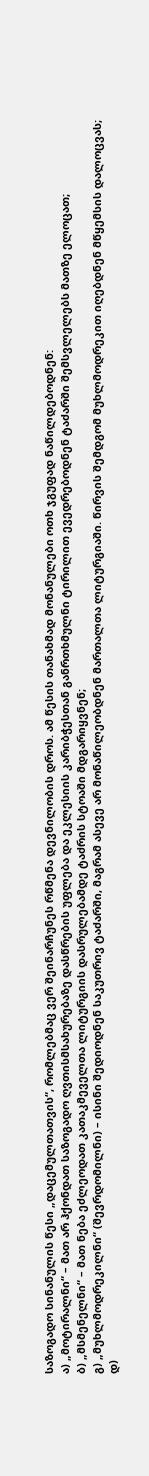საზოგადო სინანულის წესი „დაცემულთათვის“, რომლებმაც ვერ შეინარჩუნეს რწმენა დევნილობის დროს. ამ წესის თანახმად მონანულები ოთხ ჯგუფად ნაწილდებოდნენ:
ა) „მოტირალნი“ – მათ არ ჰქონდათ საზოგადო ღვთისმსახურებაზე დასწრების უფლება და ეკლესიის კარიბჭესთან განრთხმულნი ტირილით ევედრებოდნენ ტაძარში შემსვლელებს მათზე ელოცათ;
ბ) „მსმენელნი“ – მათ ნება ეძლეოდათ კათაკმეველთა ლიტურგიის დასრულებამდე ტაძრის სტოაში მდგარიყვნენ;
გ) „მუხლმოდრეკილნი“ (შევრდომილნი) – ისინი შედიოდნენ საკუთრივ ტაძარში, მაგრამ ასევე არ მონაწილეობდნენ მართალთა ლიტურგიაში. წირვის შემდგომ მუხლმოდრეკით იღებდნენ მწყემსის დალოცვას;
დ)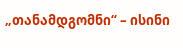„თანამდგომნი“ – ისინი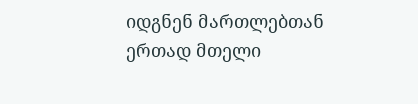იდგნენ მართლებთან ერთად მთელი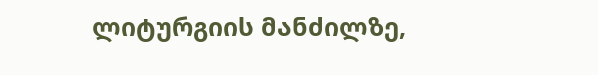ლიტურგიის მანძილზე,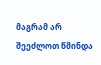მაგრამ არ შეეძლოთ წმინდა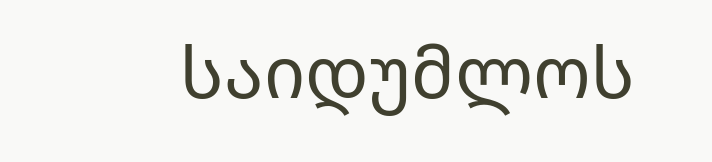საიდუმლოს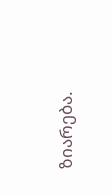ზიარება.